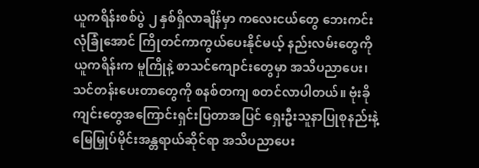ယူကရိန်းစစ်ပွဲ ၂ နှစ်ရှိလာချိန်မှာ ကလေးငယ်တွေ ဘေးကင်းလုံခြုံအောင် ကြိုတင်ကာကွယ်ပေးနိုင်မယ့် နည်းလမ်းတွေကို ယူကရိန်းက မူကြိုနဲ့ စာသင်ကျောင်းတွေမှာ အသိပညာပေး၊ သင်တန်းပေးတာတွေကို စနစ်တကျ စတင်လာပါတယ်။ ဗုံးခိုကျင်းတွေအကြောင်းရှင်းပြတာအပြင် ရှေးဦးသူနာပြုစုနည်းနဲ့ မြေမြှုပ်မိုင်းအန္တရာယ်ဆိုင်ရာ အသိပညာပေး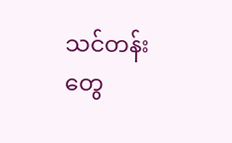သင်တန်းတွေ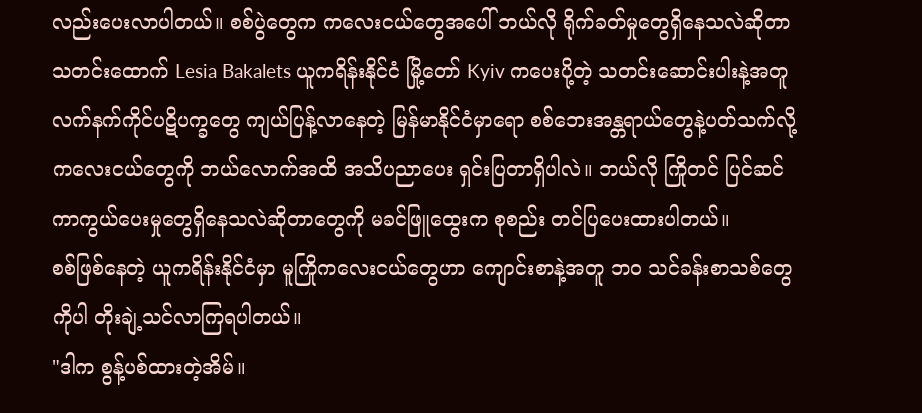လည်းပေးလာပါတယ်။ စစ်ပွဲတွေက ကလေးငယ်တွေအပေါ် ဘယ်လို ရိုက်ခတ်မှုတွေရှိနေသလဲဆိုတာ သတင်းထောက် Lesia Bakalets ယူကရိန်းနိုင်ငံ မြို့တော် Kyiv ကပေးပို့တဲ့ သတင်းဆောင်းပါးနဲ့အတူ လက်နက်ကိုင်ပဋိပက္ခတွေ ကျယ်ပြန့်လာနေတဲ့ မြန်မာနိုင်ငံမှာရော စစ်ဘေးအန္တရာယ်တွေနဲ့ပတ်သက်လို့ ကလေးငယ်တွေကို ဘယ်လောက်အထိ အသိပညာပေး ရှင်းပြတာရှိပါလဲ။ ဘယ်လို ကြိုတင် ပြင်ဆင် ကာကွယ်ပေးမှုတွေရှိနေသလဲဆိုတာတွေကို မခင်ဖြူထွေးက စုစည်း တင်ပြပေးထားပါတယ်။
စစ်ဖြစ်နေတဲ့ ယူကရိန်းနိုင်ငံမှာ မူကြိုကလေးငယ်တွေဟာ ကျောင်းစာနဲ့အတူ ဘဝ သင်ခန်းစာသစ်တွေကိုပါ တိုးချဲ့သင်လာကြရပါတယ်။
"ဒါက စွန့်ပစ်ထားတဲ့အိမ်။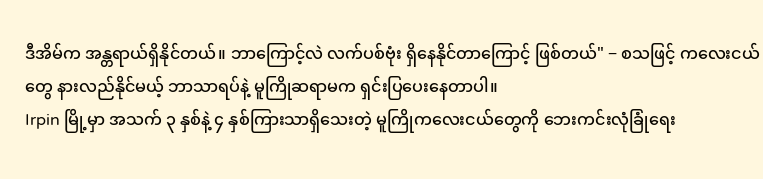ဒီအိမ်က အန္တရာယ်ရှိနိုင်တယ်။ ဘာကြောင့်လဲ လက်ပစ်ဗုံး ရှိနေနိုင်တာကြောင့် ဖြစ်တယ်" − စသဖြင့် ကလေးငယ်တွေ နားလည်နိုင်မယ့် ဘာသာရပ်နဲ့ မူကြိုဆရာမက ရှင်းပြပေးနေတာပါ။
Irpin မြို့မှာ အသက် ၃ နှစ်နဲ့ ၄ နှစ်ကြားသာရှိသေးတဲ့ မူကြိုကလေးငယ်တွေကို ဘေးကင်းလုံခြုံရေး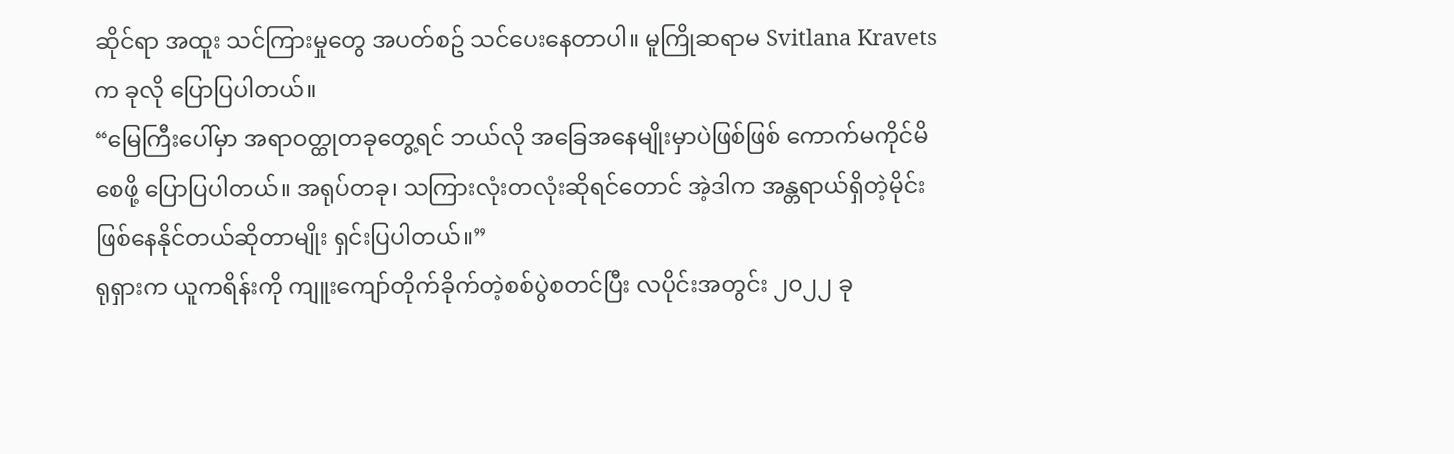ဆိုင်ရာ အထူး သင်ကြားမှုတွေ အပတ်စဥ် သင်ပေးနေတာပါ။ မူကြိုဆရာမ Svitlana Kravets က ခုလို ပြောပြပါတယ်။
“မြေကြီးပေါ်မှာ အရာဝတ္ထုတခုတွေ့ရင် ဘယ်လို အခြေအနေမျိုးမှာပဲဖြစ်ဖြစ် ကောက်မကိုင်မိစေဖို့ ပြောပြပါတယ်။ အရုပ်တခု၊ သကြားလုံးတလုံးဆိုရင်တောင် အဲ့ဒါက အန္တရာယ်ရှိတဲ့မိုင်း ဖြစ်နေနိုင်တယ်ဆိုတာမျိုး ရှင်းပြပါတယ်။”
ရုရှားက ယူကရိန်းကို ကျူးကျော်တိုက်ခိုက်တဲ့စစ်ပွဲစတင်ပြီး လပိုင်းအတွင်း ၂၀၂၂ ခု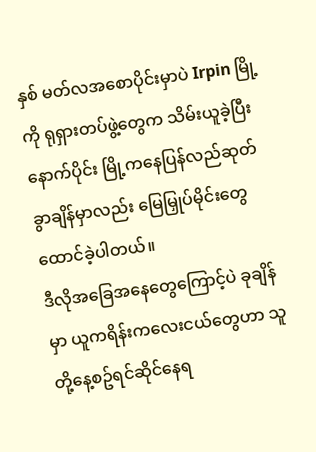နှစ် မတ်လအစောပိုင်းမှာပဲ Irpin မြို့ကို ရုရှားတပ်ဖွဲ့တွေက သိမ်းယူခဲ့ပြီး နောက်ပိုင်း မြို့ကနေပြန်လည်ဆုတ်ခွာချိန်မှာလည်း မြေမြှုပ်မိုင်းတွေထောင်ခဲ့ပါတယ်။
ဒီလိုအခြေအနေတွေကြောင့်ပဲ ခုချိန်မှာ ယူကရိန်းကလေးငယ်တွေဟာ သူတို့နေ့စဥ်ရင်ဆိုင်နေရ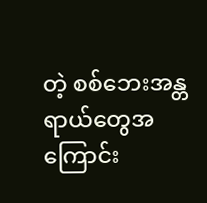တဲ့ စစ်ဘေးအန္တရာယ်တွေအကြောင်း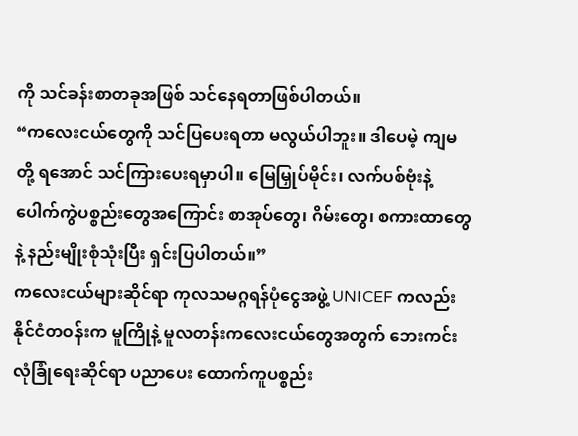ကို သင်ခန်းစာတခုအဖြစ် သင်နေရတာဖြစ်ပါတယ်။
“ကလေးငယ်တွေကို သင်ပြပေးရတာ မလွယ်ပါဘူး။ ဒါပေမဲ့ ကျမတို့ ရအောင် သင်ကြားပေးရမှာပါ။ မြေမြှုပ်မိုင်း၊ လက်ပစ်ဗုံးနဲ့ ပေါက်ကွဲပစ္စည်းတွေအကြောင်း စာအုပ်တွေ၊ ဂိမ်းတွေ၊ စကားထာတွေနဲ့ နည်းမျိုးစုံသုံးပြီး ရှင်းပြပါတယ်။”
ကလေးငယ်များဆိုင်ရာ ကုလသမဂ္ဂရန်ပုံငွေအဖွဲ့ UNICEF ကလည်း နိုင်ငံတဝန်းက မူကြိုနဲ့ မူလတန်းကလေးငယ်တွေအတွက် ဘေးကင်းလုံခြုံရေးဆိုင်ရာ ပညာပေး ထောက်ကူပစ္စည်း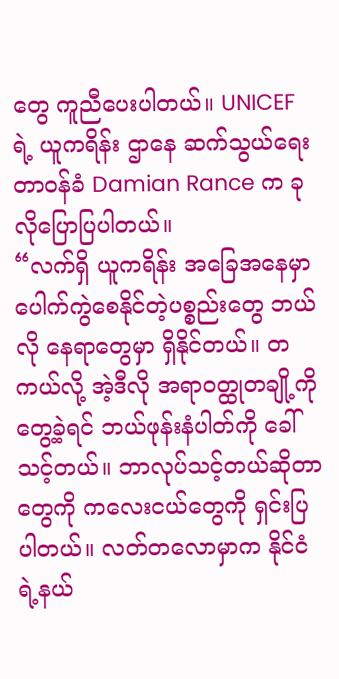တွေ ကူညီပေးပါတယ်။ UNICEF ရဲ့ ယူကရိန်း ဌာနေ ဆက်သွယ်ရေး တာဝန်ခံ Damian Rance က ခုလိုပြောပြပါတယ်။
“လက်ရှိ ယူကရိန်း အခြေအနေမှာ ပေါက်ကွဲစေနိုင်တဲ့ပစ္စည်းတွေ ဘယ်လို နေရာတွေမှာ ရှိနိုင်တယ်။ တကယ်လို့ အဲ့ဒီလို အရာဝတ္ထုတချို့ကိုတွေ့ခဲ့ရင် ဘယ်ဖုန်းနံပါတ်ကို ခေါ်သင့်တယ်။ ဘာလုပ်သင့်တယ်ဆိုတာတွေကို ကလေးငယ်တွေကို ရှင်းပြပါတယ်။ လတ်တလောမှာက နိုင်ငံရဲ့နယ်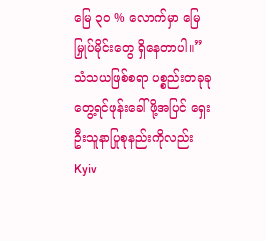မြေ ၃၀ % လောက်မှာ မြေမြှုပ်မိုင်းတွေ ရှိနေတာပါ။”
သံသယဖြစ်စရာ ပစ္စည်းတခုခုတွေ့ရင်ဖုန်းခေါ်ဖို့အပြင် ရှေးဦးသူနာပြုစုနည်းကိုလည်း Kyiv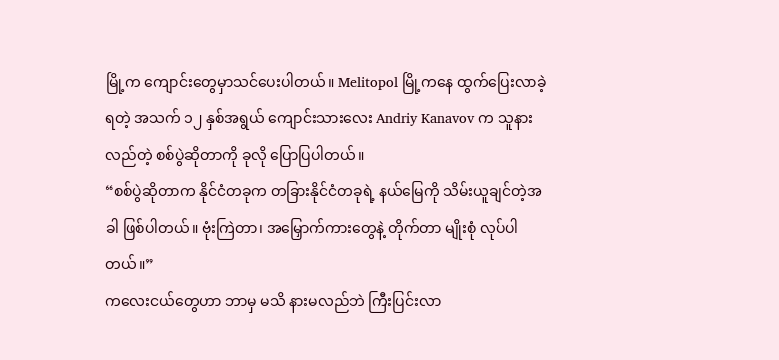မြို့က ကျောင်းတွေမှာသင်ပေးပါတယ်။ Melitopol မြို့ကနေ ထွက်ပြေးလာခဲ့ရတဲ့ အသက် ၁၂ နှစ်အရွယ် ကျောင်းသားလေး Andriy Kanavov က သူနားလည်တဲ့ စစ်ပွဲဆိုတာကို ခုလို ပြောပြပါတယ်။
“စစ်ပွဲဆိုတာက နိုင်ငံတခုက တခြားနိုင်ငံတခုရဲ့ နယ်မြေကို သိမ်းယူချင်တဲ့အခါ ဖြစ်ပါတယ်။ ဗုံးကြဲတာ၊ အမြှောက်ကားတွေနဲ့ တိုက်တာ မျိုးစုံ လုပ်ပါတယ်။”
ကလေးငယ်တွေဟာ ဘာမှ မသိ နားမလည်ဘဲ ကြီးပြင်းလာ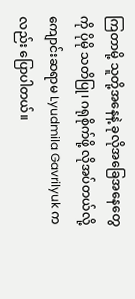ကြတာမို့ သူတို့အနေနဲ့ ခုလိုအခြေအနေတွေကို ပိုမို သတိပြု၊ ဂရုစိုက်ဖို့ လိုအပ်တယ်လို့ ကျောင်းဆရာမ Lyudmila Gavrilyuk ကလည်း ပြောပါတယ်။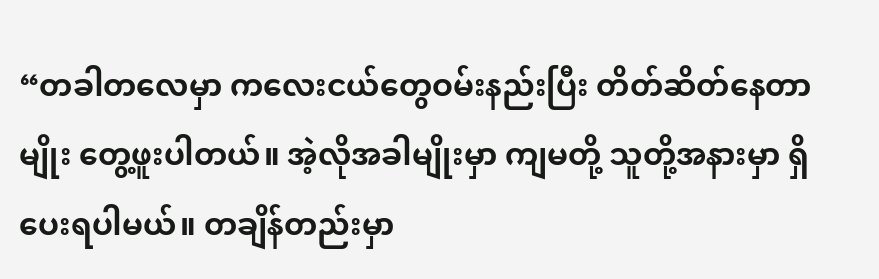“တခါတလေမှာ ကလေးငယ်တွေဝမ်းနည်းပြီး တိတ်ဆိတ်နေတာမျိုး တွေ့ဖူးပါတယ်။ အဲ့လိုအခါမျိုးမှာ ကျမတို့ သူတို့အနားမှာ ရှိပေးရပါမယ်။ တချိန်တည်းမှာ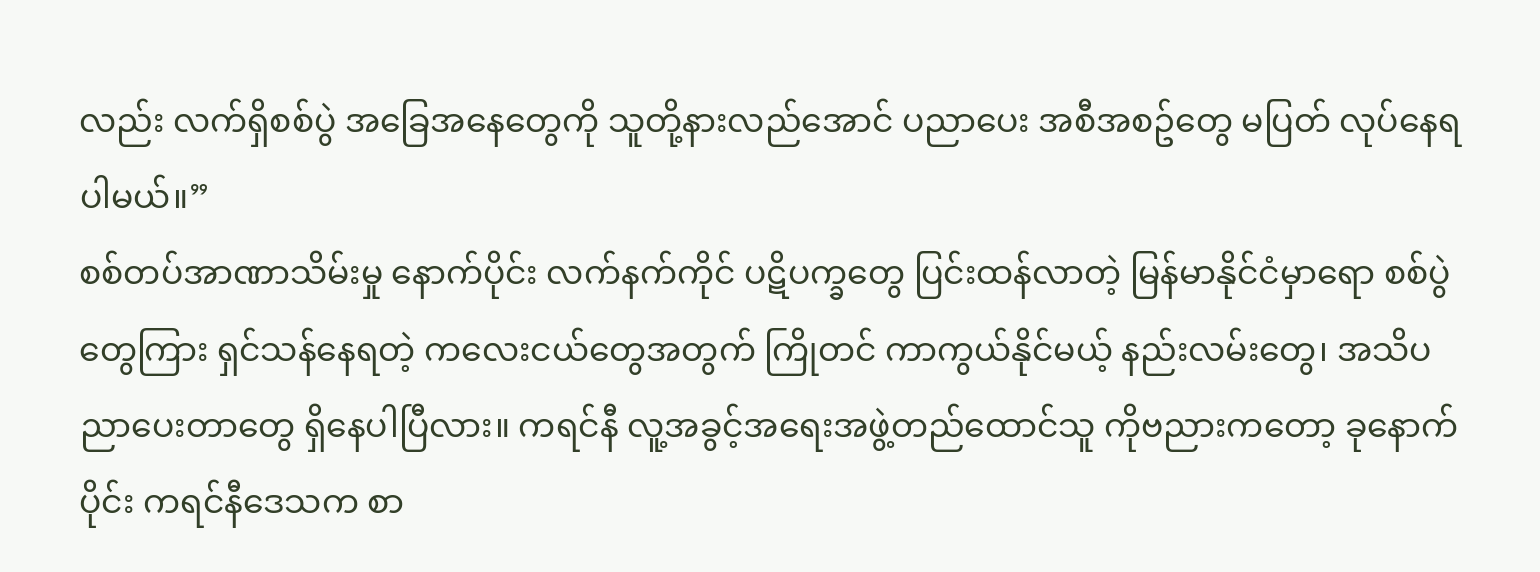လည်း လက်ရှိစစ်ပွဲ အခြေအနေတွေကို သူတို့နားလည်အောင် ပညာပေး အစီအစဥ်တွေ မပြတ် လုပ်နေရပါမယ်။”
စစ်တပ်အာဏာသိမ်းမှု နောက်ပိုင်း လက်နက်ကိုင် ပဋိပက္ခတွေ ပြင်းထန်လာတဲ့ မြန်မာနိုင်ငံမှာရော စစ်ပွဲတွေကြား ရှင်သန်နေရတဲ့ ကလေးငယ်တွေအတွက် ကြိုတင် ကာကွယ်နိုင်မယ့် နည်းလမ်းတွေ၊ အသိပညာပေးတာတွေ ရှိနေပါပြီလား။ ကရင်နီ လူ့အခွင့်အရေးအဖွဲ့တည်ထောင်သူ ကိုဗညားကတော့ ခုနောက်ပိုင်း ကရင်နီဒေသက စာ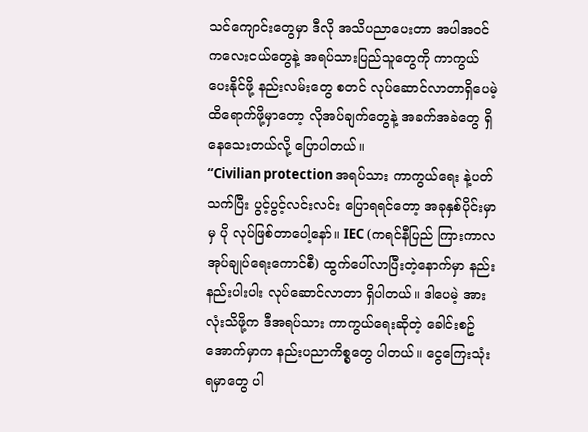သင်ကျောင်းတွေမှာ ဒီလို အသိပညာပေးတာ အပါအဝင် ကလေးငယ်တွေနဲ့ အရပ်သားပြည်သူတွေကို ကာကွယ်ပေးနိုင်ဖို့ နည်းလမ်းတွေ စတင် လုပ်ဆောင်လာတာရှိပေမဲ့ ထိရောက်ဖို့မှာတော့ လိုအပ်ချက်တွေနဲ့ အခက်အခဲတွေ ရှိနေသေးတယ်လို့ ပြောပါတယ်။
“Civilian protection အရပ်သား ကာကွယ်ရေး နဲ့ပတ်သက်ပြီး ပွင့်ပွင့်လင်းလင်း ပြောရရင်တော့ အခုနှစ်ပိုင်းမှာမှ ပို လုပ်ဖြစ်တာပေါ့နော်။ IEC (ကရင်နီပြည် ကြားကာလအုပ်ချုပ်ရေးကောင်စီ) ထွက်ပေါ်လာပြီးတဲ့နောက်မှာ နည်းနည်းပါးပါး လုပ်ဆောင်လာတာ ရှိပါတယ်။ ဒါပေမဲ့ အားလုံးသိဖို့က ဒီအရပ်သား ကာကွယ်ရေးဆိုတဲ့ ခေါင်းစဥ်အောက်မှာက နည်းပညာကိစ္စတွေ ပါတယ်။ ငွေကြေးသုံးရမှာတွေ ပါ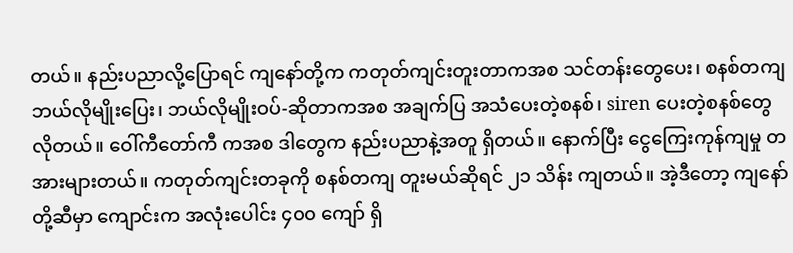တယ်။ နည်းပညာလို့ပြောရင် ကျနော်တို့က ကတုတ်ကျင်းတူးတာကအစ သင်တန်းတွေပေး၊ စနစ်တကျ ဘယ်လိုမျိုးပြေး၊ ဘယ်လိုမျိုးဝပ်-ဆိုတာကအစ အချက်ပြ အသံပေးတဲ့စနစ်၊ siren ပေးတဲ့စနစ်တွေ လိုတယ်။ ဝေါ်ကီတော်ကီ ကအစ ဒါတွေက နည်းပညာနဲ့အတူ ရှိတယ်။ နောက်ပြီး ငွေကြေးကုန်ကျမှု တအားများတယ်။ ကတုတ်ကျင်းတခုကို စနစ်တကျ တူးမယ်ဆိုရင် ၂၁ သိန်း ကျတယ်။ အဲ့ဒီတော့ ကျနော်တို့ဆီမှာ ကျောင်းက အလုံးပေါင်း ၄၀၀ ကျော် ရှိ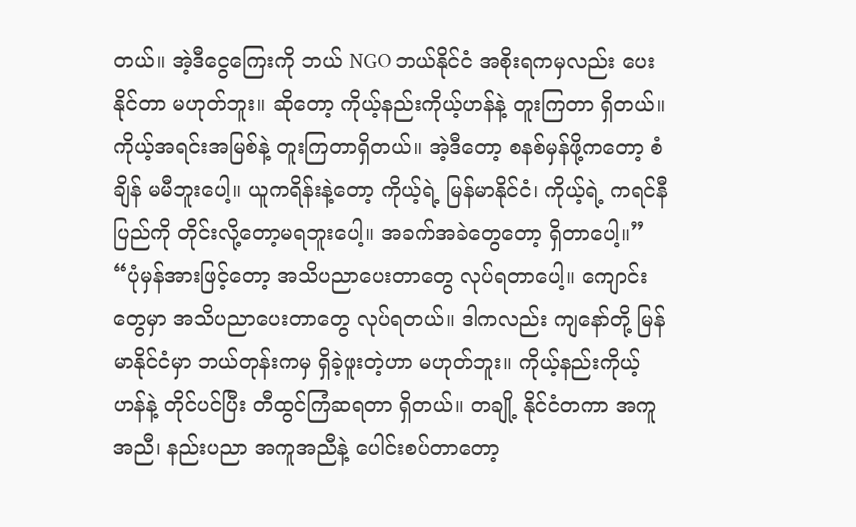တယ်။ အဲ့ဒီငွေကြေးကို ဘယ် NGO ဘယ်နိုင်ငံ အစိုးရကမှလည်း ပေးနိုင်တာ မဟုတ်ဘူး။ ဆိုတော့ ကိုယ့်နည်းကိုယ့်ဟန်နဲ့ တူးကြတာ ရှိတယ်။ ကိုယ့်အရင်းအမြစ်နဲ့ တူးကြတာရှိတယ်။ အဲ့ဒီတော့ စနစ်မှန်ဖို့ကတော့ စံချိန် မမီဘူးပေါ့။ ယူကရိန်းနဲ့တော့ ကိုယ့်ရဲ့ မြန်မာနိုင်ငံ၊ ကိုယ့်ရဲ့ ကရင်နီပြည်ကို တိုင်းလို့တော့မရဘူးပေါ့။ အခက်အခဲတွေတော့ ရှိတာပေါ့။”
“ပုံမှန်အားဖြင့်တော့ အသိပညာပေးတာတွေ လုပ်ရတာပေါ့။ ကျောင်းတွေမှာ အသိပညာပေးတာတွေ လုပ်ရတယ်။ ဒါကလည်း ကျနော်တို့ မြန်မာနိုင်ငံမှာ ဘယ်တုန်းကမှ ရှိခဲ့ဖူးတဲ့ဟာ မဟုတ်ဘူး။ ကိုယ့်နည်းကိုယ့်ဟန်နဲ့ တိုင်ပင်ပြီး တီထွင်ကြံဆရတာ ရှိတယ်။ တချို့ နိုင်ငံတကာ အကူအညီ၊ နည်းပညာ အကူအညီနဲ့ ပေါင်းစပ်တာတော့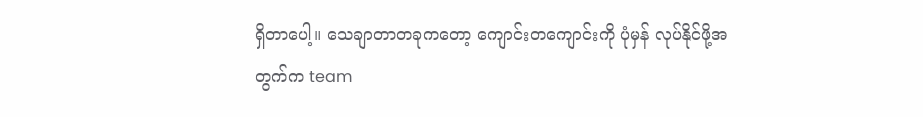ရှိတာပေါ့။ သေချာတာတခုကတော့ ကျောင်းတကျောင်းကို ပုံမှန် လုပ်နိုင်ဖို့အတွက်က team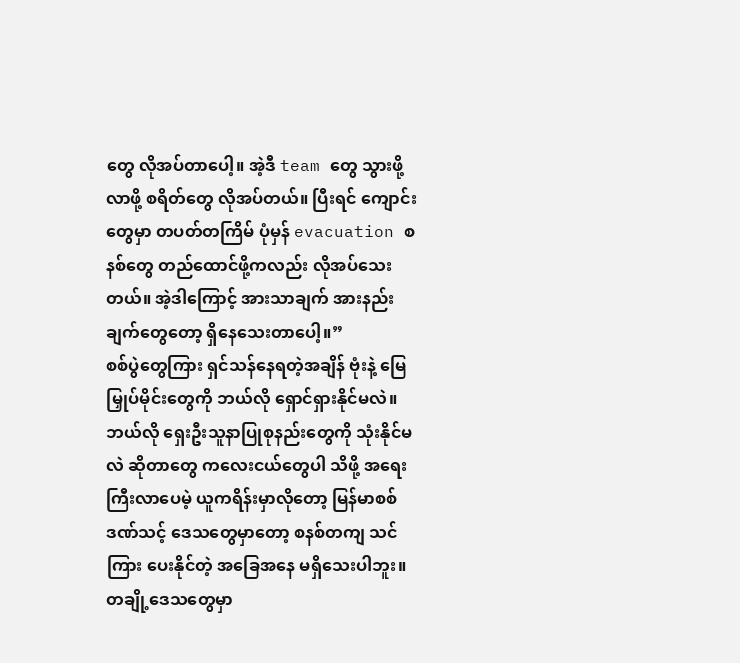တွေ လိုအပ်တာပေါ့။ အဲ့ဒီ team တွေ သွားဖို့လာဖို့ စရိတ်တွေ လိုအပ်တယ်။ ပြီးရင် ကျောင်းတွေမှာ တပတ်တကြိမ် ပုံမှန် evacuation စနစ်တွေ တည်ထောင်ဖို့ကလည်း လိုအပ်သေးတယ်။ အဲ့ဒါကြောင့် အားသာချက် အားနည်းချက်တွေတော့ ရှိနေသေးတာပေါ့။”
စစ်ပွဲတွေကြား ရှင်သန်နေရတဲ့အချိန် ဗုံးနဲ့ မြေမြှုပ်မိုင်းတွေကို ဘယ်လို ရှောင်ရှားနိုင်မလဲ။ ဘယ်လို ရှေးဦးသူနာပြုစုနည်းတွေကို သုံးနိုင်မလဲ ဆိုတာတွေ ကလေးငယ်တွေပါ သိဖို့ အရေးကြီးလာပေမဲ့ ယူကရိန်းမှာလိုတော့ မြန်မာစစ်ဒဏ်သင့် ဒေသတွေမှာတော့ စနစ်တကျ သင်ကြား ပေးနိုင်တဲ့ အခြေအနေ မရှိသေးပါဘူး။ တချို့ဒေသတွေမှာ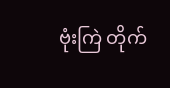ဗုံးကြဲ တိုက်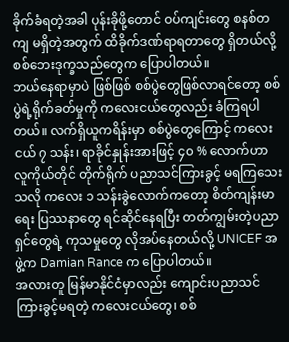ခိုက်ခံရတဲ့အခါ ပုန်းခိုဖို့တောင် ဝပ်ကျင်းတွေ စနစ်တကျ မရှိတဲ့အတွက် ထိခိုက်ဒဏ်ရာရတာတွေ ရှိတယ်လို့ စစ်ဘေးဒုက္ခသည်တွေက ပြောပါတယ်။
ဘယ်နေရာမှာပဲ ဖြစ်ဖြစ် စစ်ပွဲတွေဖြစ်လာရင်တော့ စစ်ပွဲရဲ့ရိုက်ခတ်မှုကို ကလေးငယ်တွေလည်း ခံကြရပါတယ်။ လက်ရှိယူကရိန်းမှာ စစ်ပွဲတွေကြောင့် ကလေးငယ် ၇ သန်း၊ ရာခိုင်နှုန်းအားဖြင့် ၄၀ % လောက်ဟာ လူကိုယ်တိုင် တိုက်ရိုက် ပညာသင်ကြားခွင့် မရကြသေးသလို ကလေး ၁ သန်းခွဲလောက်ကတော့ စိတ်ကျန်းမာရေး ပြဿနာတွေ ရင်ဆိုင်နေရပြီး တတ်ကျွမ်းတဲ့ပညာရှင်တွေရဲ့ ကုသမှုတွေ လိုအပ်နေတယ်လို့ UNICEF အဖွဲ့က Damian Rance က ပြောပါတယ်။
အလားတူ မြန်မာနိုင်ငံမှာလည်း ကျောင်းပညာသင်ကြားခွင့်မရတဲ့ ကလေးငယ်တွေ၊ စစ်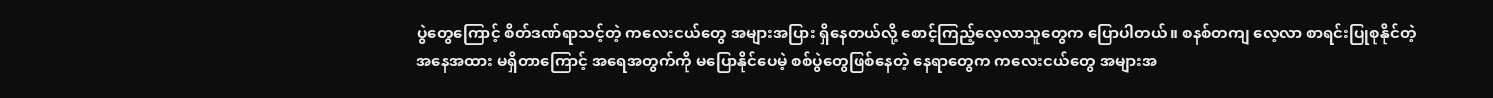ပွဲတွေကြောင့် စိတ်ဒဏ်ရာသင့်တဲ့ ကလေးငယ်တွေ အများအပြား ရှိနေတယ်လို့ စောင့်ကြည့်လေ့လာသူတွေက ပြောပါတယ်။ စနစ်တကျ လေ့လာ စာရင်းပြုစုနိုင်တဲ့ အနေအထား မရှိတာကြောင့် အရေအတွက်ကို မပြောနိုင်ပေမဲ့ စစ်ပွဲတွေဖြစ်နေတဲ့ နေရာတွေက ကလေးငယ်တွေ အများအ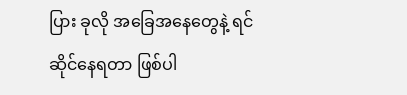ပြား ခုလို အခြေအနေတွေနဲ့ ရင်ဆိုင်နေရတာ ဖြစ်ပါ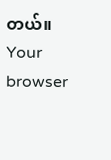တယ်။
Your browser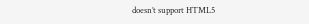doesn’t support HTML5